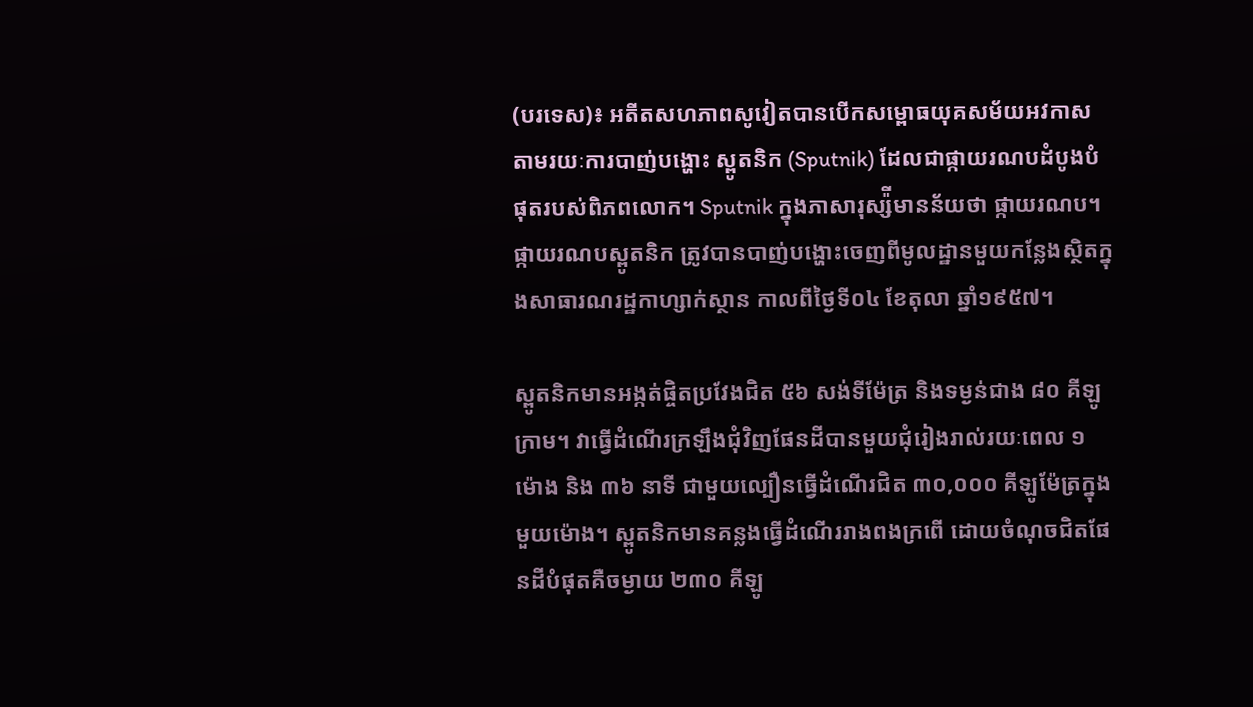(បរទេស)៖ អតីតសហភាពសូវៀតបានបើកសម្ពោធយុគសម័យអវកាស តាមរយៈការបាញ់បង្ហោះ ស្ពូតនិក (Sputnik) ដែលជាផ្កាយរណបដំបូងបំផុតរបស់ពិភពលោក។ Sputnik ក្នុងភាសារុស្ស៉ីមានន័យថា ផ្កាយរណប។ ផ្កាយរណបស្ពូតនិក ត្រូវបានបាញ់បង្ហោះចេញពីមូលដ្ឋានមួយកន្លែងស្ថិតក្នុងសាធារណរដ្ឋកាហ្សាក់ស្ថាន កាលពីថ្ងៃទី០៤ ខែតុលា ឆ្នាំ១៩៥៧។

ស្ពូតនិកមានអង្កត់ផ្ចិតប្រវែងជិត ៥៦ សង់ទីម៉ែត្រ និងទម្ងន់ជាង ៨០ គីឡូក្រាម។ វាធ្វើដំណើរក្រឡឹងជុំវិញផែនដីបានមួយជុំរៀងរាល់រយៈពេល ១ ម៉ោង និង ៣៦ នាទី ជាមួយល្បឿនធ្វើដំណើរជិត ៣០,០០០ គីឡូម៉ែត្រក្នុងមួយម៉ោង។ ស្ពូតនិកមានគន្លងធ្វើដំណើររាងពងក្រពើ ដោយចំណុចជិតផែនដីបំផុតគឺចម្ងាយ ២៣០ គីឡូ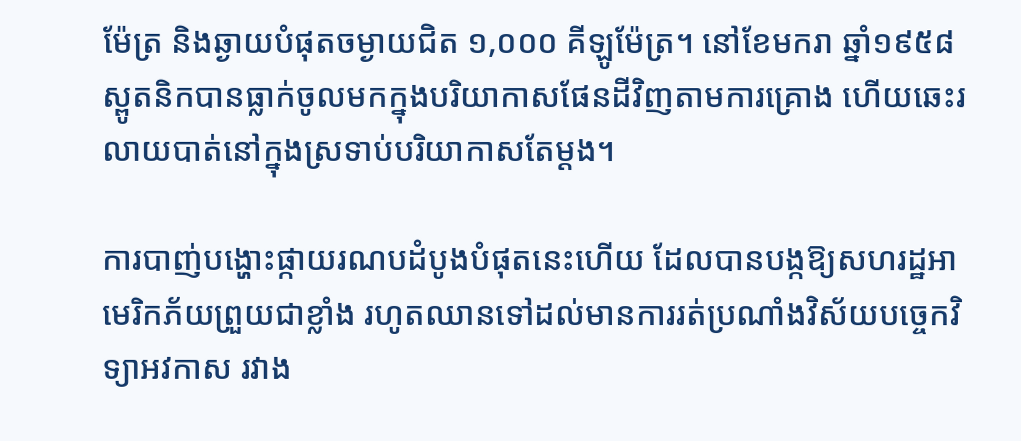ម៉ែត្រ និងឆ្ងាយបំផុតចម្ងាយជិត ១,០០០ គីឡូម៉ែត្រ។ នៅខែមករា ឆ្នាំ១៩៥៨ ស្ពូតនិកបានធ្លាក់ចូលមកក្នុងបរិយាកាសផែនដីវិញតាមការគ្រោង ហើយឆេះរលាយបាត់នៅក្នុងស្រទាប់បរិយាកាសតែម្តង។

ការបាញ់បង្ហោះផ្កាយរណបដំបូងបំផុតនេះហើយ ដែលបានបង្កឱ្យសហរដ្ឋអាមេរិកភ័យព្រួយជាខ្លាំង រហូតឈានទៅដល់មានការរត់ប្រណាំងវិស័យបច្ចេកវិទ្យាអវកាស រវាង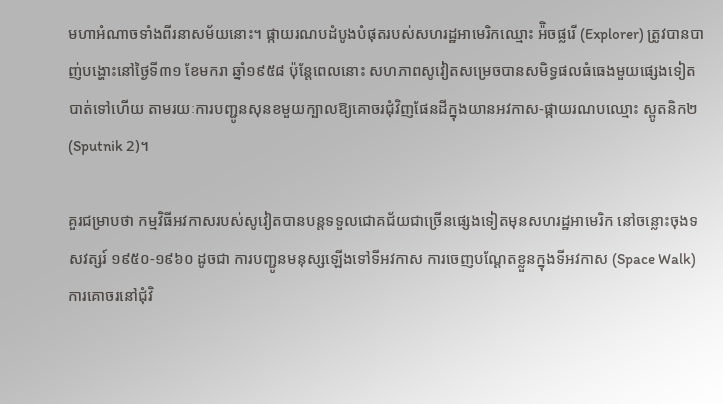មហាអំណាចទាំងពីរនាសម័យនោះ។ ផ្កាយរណបដំបូងបំផុតរបស់សហរដ្ឋអាមេរិកឈ្មោះ អ៉ិចផ្លរើ (Explorer) ត្រូវបានបាញ់បង្ហោះនៅថ្ងៃទី៣១ ខែមករា ឆ្នាំ១៩៥៨ ប៉ុន្តែពេលនោះ សហភាពសូវៀតសម្រេចបានសមិទ្ធផលធំធេងមួយផ្សេងទៀតបាត់ទៅហើយ តាមរយៈការបញ្ជូនសុនខមួយក្បាលឱ្យគោចរជុំវិញផែនដីក្នុងយានអវកាស-ផ្កាយរណបឈ្មោះ ស្ពូតនិក២ (Sputnik 2)។

គួរជម្រាបថា កម្មវិធីអវកាសរបស់សូវៀតបានបន្តទទួលជោគជ័យជាច្រើនផ្សេងទៀតមុនសហរដ្ឋអាមេរិក នៅចន្លោះចុងទសវត្សរ៍ ១៩៥០-១៩៦០ ដូចជា ការបញ្ជូនមនុស្សឡើងទៅទីអវកាស ការចេញបណ្តែតខ្លួនក្នុងទីអវកាស (Space Walk) ការគោចរនៅជុំវិ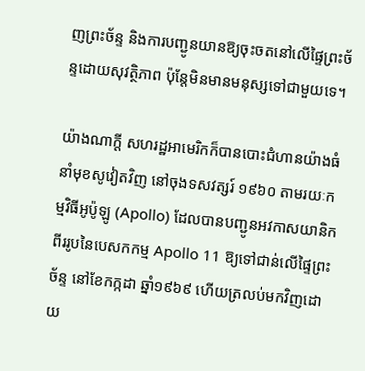ញព្រះច័ន្ទ និងការបញ្ជូនយានឱ្យចុះចតនៅលើផ្ទៃព្រះច័ន្ទដោយសុវត្ថិភាព ប៉ុន្តែមិនមានមនុស្សទៅជាមួយទេ។

យ៉ាងណាក្តី សហរដ្ឋអាមេរិកក៏បានបោះជំហានយ៉ាងធំនាំមុខសូវៀតវិញ នៅចុងទសវត្សរ៍ ១៩៦០ តាមរយៈកម្មវិធីអូប៉ូឡូ (Apollo) ដែលបានបញ្ជូនអវកាសយានិកពីររូបនៃបេសកកម្ម Apollo 11 ឱ្យទៅជាន់លើផ្ទៃព្រះច័ន្ទ នៅខែកក្កដា ឆ្នាំ១៩៦៩ ហើយត្រលប់មកវិញដោយ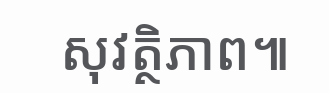សុវត្ថិភាព៕